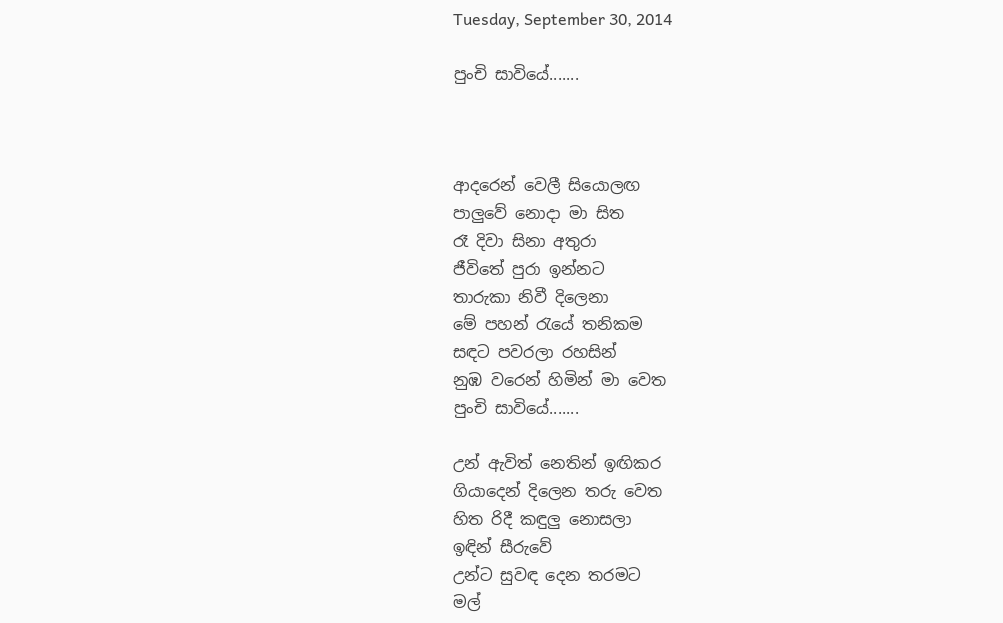Tuesday, September 30, 2014

පුංචි සාවියේ.......



ආදරෙන් වෙලී සියොලඟ
පාලුවේ නොදා මා සිත
රෑ දිවා සිනා අතුරා
ජීවිතේ පුරා ඉන්නට
තාරුකා නිවී දිලෙනා
මේ පහන් රැයේ තනිකම
සඳට පවරලා රහසින්
නුඹ වරෙන් හිමින් මා වෙත
පුංචි සාවියේ.......

උන් ඇවිත් නෙතින් ඉඟිකර
ගියාදෙන් දිලෙන තරු වෙත
හිත රිදී කඳුලු නොසලා
ඉඳින් සීරුවේ
උන්ට සුවඳ දෙන තරමට
මල්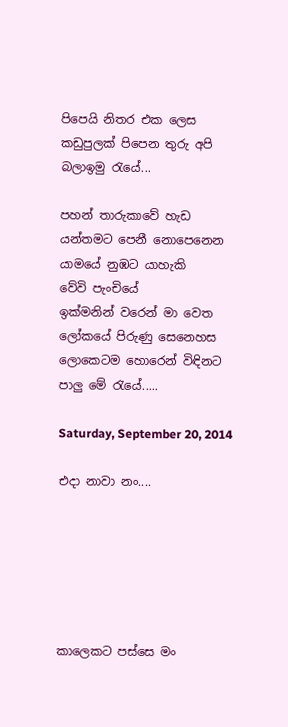පිපෙයි නිතර එක ලෙස
කඩුපුලක් පිපෙන තුරු අපි
බලාඉමු රැයේ...

පහන් තාරුකාවේ හැඩ
යන්තමට පෙනී නොපෙනෙන
යාමයේ නුඹට යාහැකි
වේවි පැංචියේ
ඉක්මනින් වරෙන් මා වෙත
ලෝකයේ පිරුණු සෙනෙහස
ලොකෙටම හොරෙන් විඳිනට
පාලු මේ රැයේ.....

Saturday, September 20, 2014

එදා නාවා නං....






කාලෙකට පස්සෙ මං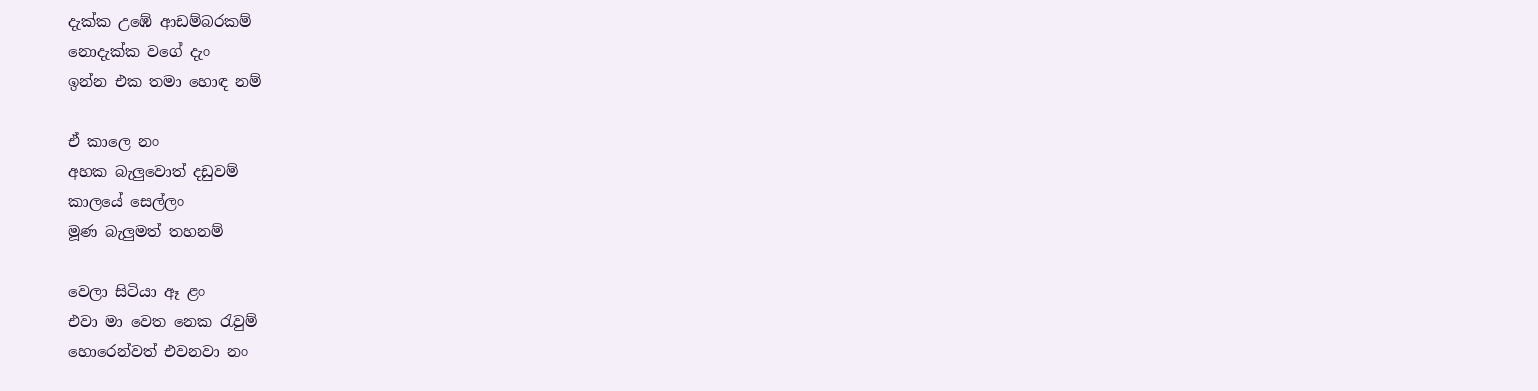දැක්ක උඹේ ආඩම්බරකම්
නොදැක්ක වගේ දැං
ඉන්න එක තමා හොඳ නම්

ඒ කාලෙ නං
අහක බැලුවොත් දඩුවම්
කාලයේ සෙල්ලං
මූණ බැලුමත් තහනම්

වෙලා සිටියා ඈ ළං
එවා මා වෙත නෙක රැවුම්
හොරෙන්වත් එවනවා නං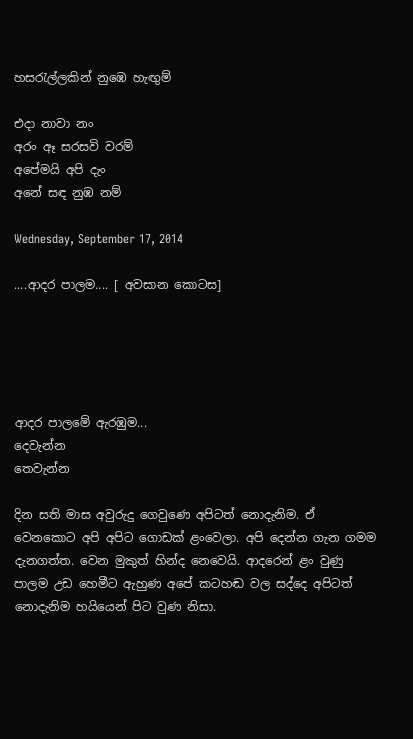හසරැල්ලකින් නුඹෙ හැඟුම්

එදා නාවා නං
අරං ඈ සරසවි වරම්
අපේමයි අපි දැං
අනේ සඳ නුඹ නම්

Wednesday, September 17, 2014

....ආදර පාලම.... [ අවසාන කොටස]





ආදර පාලමේ ඇරඹුම...
දෙවැන්න
තෙවැන්න

දින සති මාස අවුරුදු ගෙවුණෙ අපිටත් නොදැනිම. ඒ වෙනකොට අපි අපිට ගොඩක් ළංවෙලා. අපි දෙන්න ගැන ගමම දැනගත්ත. වෙන මුකුත් හින්ද නෙවෙයි. ආදරෙන් ළං වුණු පාලම උඩ හෙමීට ඇහුණ අපේ කටහඬ වල සද්දෙ අපිටත් නොදැනිම හයියෙන් පිට වුණ නිසා.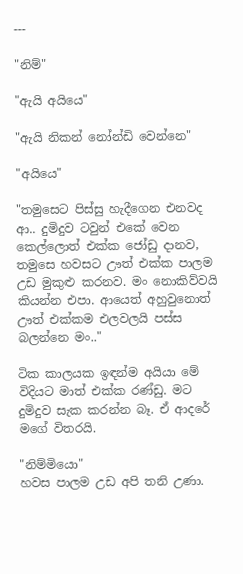---

"නිම්"

"ඇයි අයියෙ"

"ඇයි නිකන් නෝන්ඩි වෙන්නෙ"

"අයියෙ"

"තමුසෙට පිස්සු හැදීගෙන එනවද ආ.. දුමිදුව ටවුන් එකේ වෙන කෙල්ලොත් එක්ක ජෝඩු දානව, තමුසෙ හවසට ඌත් එක්ක පාලම උඩ මුකුළු කරනව. මං නොකිව්වයි කියන්න එපා. ආයෙත් අහුවුනොත් ඌත් එක්කම එලවලයි පස්ස බලන්නෙ මං.."

ටික කාලයක ඉඳන්ම අයියා මේ විදියට මාත් එක්ක රණ්ඩු. මට දුමිදුව සැක කරන්න බෑ. ඒ ආදරේ මගේ විතරයි.

"නිම්මියො"
හවස පාලම උඩ අපි තනි උණා.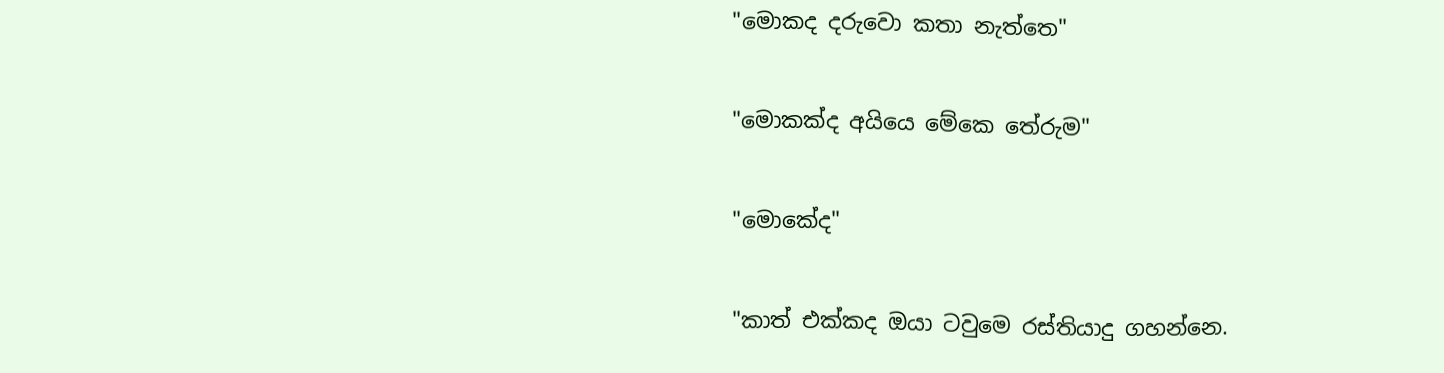"මොකද දරුවො කතා නැත්තෙ"

"මොකක්ද අයියෙ මේකෙ තේරුම"

"මොකේද"

"කාත් එක්කද ඔයා ටවුමෙ රස්තියාදු ගහන්නෙ.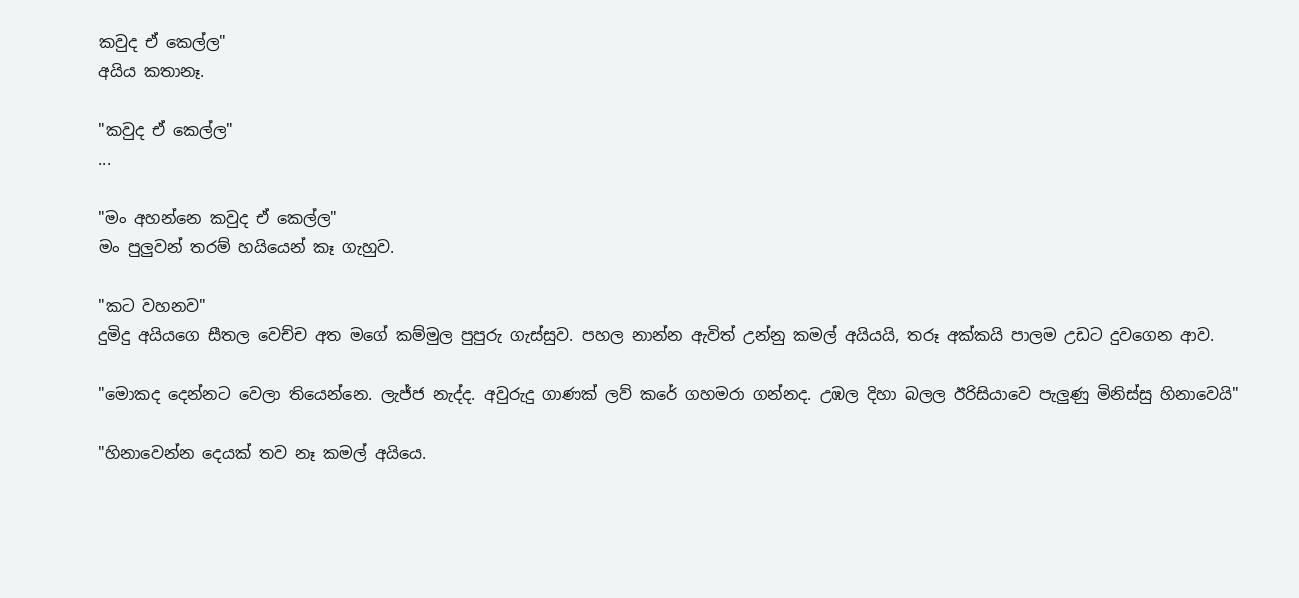කවුද ඒ කෙල්ල"
අයිය කතානෑ.

"කවුද ඒ කෙල්ල"
...

"මං අහන්නෙ කවුද ඒ කෙල්ල"
මං පුලුවන් තරම් හයියෙන් කෑ ගැහුව.

"කට වහනව"
දුමිදු අයියගෙ සීතල වෙච්ච අත මගේ කම්මුල පුපුරු ගැස්සුව. පහල නාන්න ඇවිත් උන්නු කමල් අයියයි, තරූ අක්කයි පාලම උඩට දුවගෙන ආව.

"මොකද දෙන්නට වෙලා තියෙන්නෙ. ලැජ්ජ නැද්ද. අවුරුදු ගාණක් ලව් කරේ ගහමරා ගන්නද. උඹල දිහා බලල ඊරිසියාවෙ පැලුණු මිනිස්සු හිනාවෙයි"

"හිනාවෙන්න දෙයක් තව නෑ කමල් අයියෙ.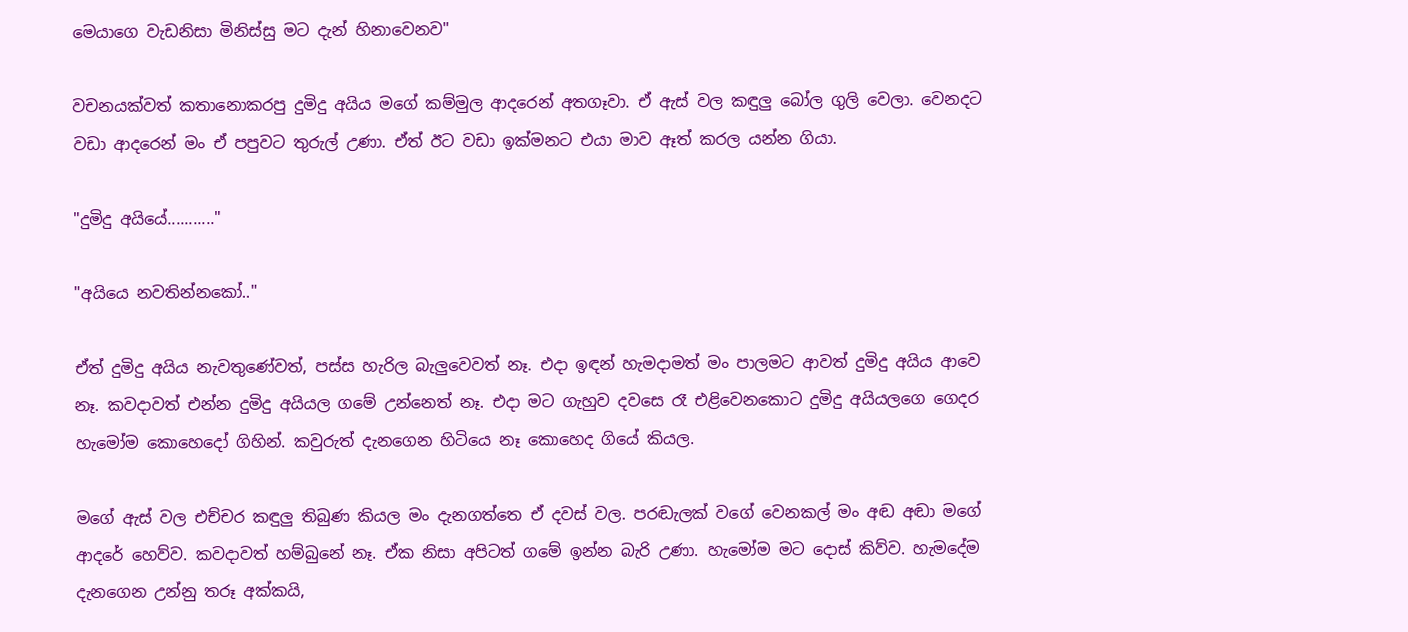මෙයාගෙ වැඩනිසා මිනිස්සු මට දැන් හිනාවෙනව"

වචනයක්වත් කතානොකරපු දුමිදු අයිය මගේ කම්මුල ආදරෙන් අතගෑවා. ඒ ඇස් වල කඳුලු බෝල ගුලි වෙලා. වෙනදට වඩා ආදරෙන් මං ඒ පපුවට තුරුල් උණා. ඒත් ඊට වඩා ඉක්මනට එයා මාව ඈත් කරල යන්න ගියා.

"දුමිදු අයියේ..........."

"අයියෙ නවතින්නකෝ.."

ඒත් දුමිදු අයිය නැවතුණේවත්, පස්ස හැරිල බැලුවෙවත් නෑ. එදා ඉඳන් හැමදාමත් මං පාලමට ආවත් දුමිදු අයිය ආවෙ නෑ. කවදාවත් එන්න දුමිදු අයියල ගමේ උන්නෙත් නෑ. එදා මට ගැහුව දවසෙ රෑ එළිවෙනකොට දුමිදු අයියලගෙ ගෙදර හැමෝම කොහෙදෝ ගිහින්. කවුරුත් දැනගෙන හිටියෙ නෑ කොහෙද ගියේ කියල.

මගේ ඇස් වල එච්චර කඳුලු තිබුණ කියල මං දැනගත්තෙ ඒ දවස් වල. පරඬැලක් වගේ වෙනකල් මං අඬ අඬා මගේ ආදරේ හෙව්ව. කවදාවත් හම්බුනේ නෑ. ඒක නිසා අපිටත් ගමේ ඉන්න බැරි උණා. හැමෝම මට දොස් කිව්ව. හැමදේම දැනගෙන උන්නු තරූ අක්කයි,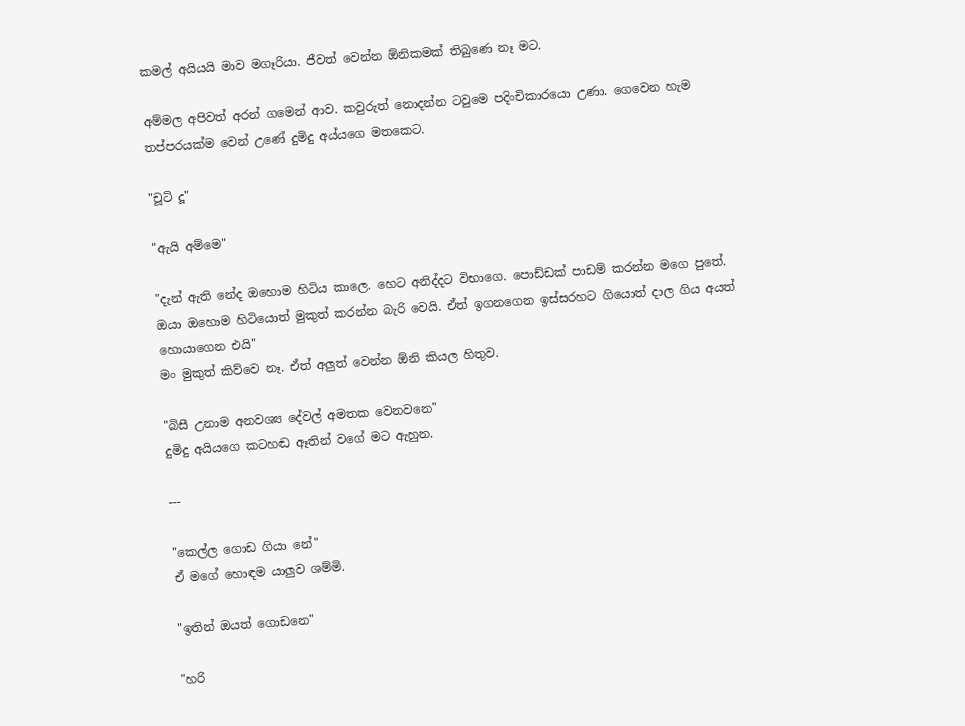කමල් අයියයි මාව මගෑරියා. ජීවත් වෙන්න ඕනිකමක් තිබුණෙ නෑ මට.

අම්මල අපිවත් අරන් ගමෙන් ආව. කවුරුත් නොදන්න ටවුමෙ පදිංචිකාරයො උණා. ගෙවෙන හැම තප්පරයක්ම වෙන් උණේ දුමිදු අය්යගෙ මතකෙට.

"චූටි දූ"

"ඇයි අම්මෙ"

"දැන් ඇති නේද ඔහොම හිටිය කාලෙ. හෙට අනිද්දට විභාගෙ. පොඩ්ඩක් පාඩම් කරන්න මගෙ පුතේ. ඔයා ඔහොම හිටියොත් මුකුත් කරන්න බැරි වෙයි. ඒත් ඉගනගෙන ඉස්සරහට ගියොත් දාල ගිය අයත් හොයාගෙන එයි"
මං මුකුත් කිව්වෙ නෑ. ඒත් අලුත් වෙන්න ඕනි කියල හිතුව.

"බිසී උනාම අනවශ්‍ය දේවල් අමතක වෙනවනෙ"
දුමිදු අයියගෙ කටහඬ ඈතින් වගේ මට ඇහුන.

---

"කෙල්ල ගොඩ ගියා නේ"
ඒ මගේ හොඳම යාලුව ශම්මි.

"ඉතින් ඔයත් ගොඩනෙ"

"හරි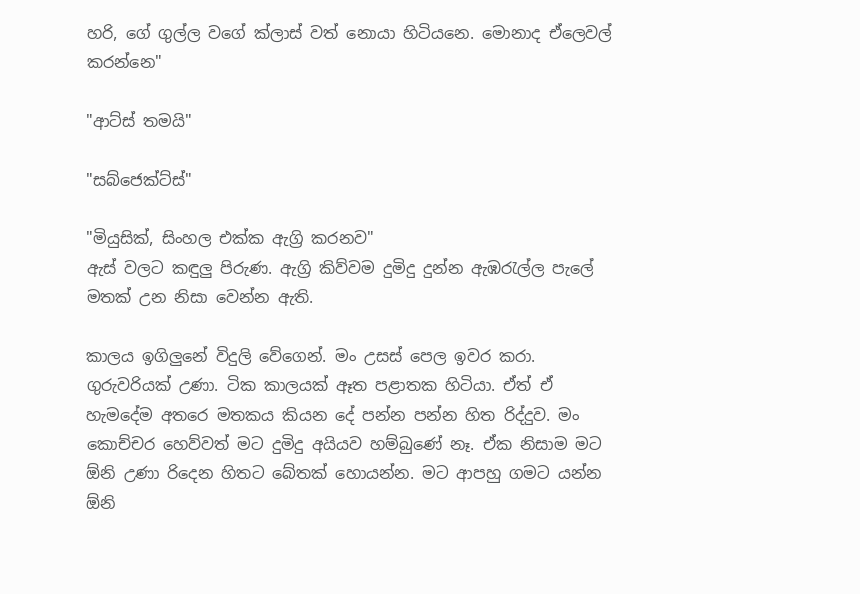හරි, ගේ ගුල්ල වගේ ක්ලාස් වත් නොයා හිටියනෙ. මොනාද ඒලෙවල් කරන්නෙ"

"ආට්ස් තමයි"

"සබ්ජෙක්ට්ස්"

"මියුසික්, සිංහල එක්ක ඇග්‍රි කරනව"
ඇස් වලට කඳුලු පිරුණ. ඇග්‍රි කිව්වම දුමිදු දුන්න ඇඹරැල්ල පැලේ මතක් උන නිසා වෙන්න ඇති.

කාලය ඉගිලුනේ විදුලි වේගෙන්. මං උසස් පෙල ඉවර කරා. ගුරුවරියක් උණා. ටික කාලයක් ඈත පළාතක හිටියා. ඒත් ඒ හැමදේම අතරෙ මතකය කියන දේ පන්න පන්න හිත රිද්දුව. මං කොච්චර හෙව්වත් මට දුමිදු අයියව හම්බුණේ නෑ. ඒක නිසාම මට ඕනි උණා රිදෙන හිතට බේතක් හොයන්න. මට ආපහු ගමට යන්න ඕනි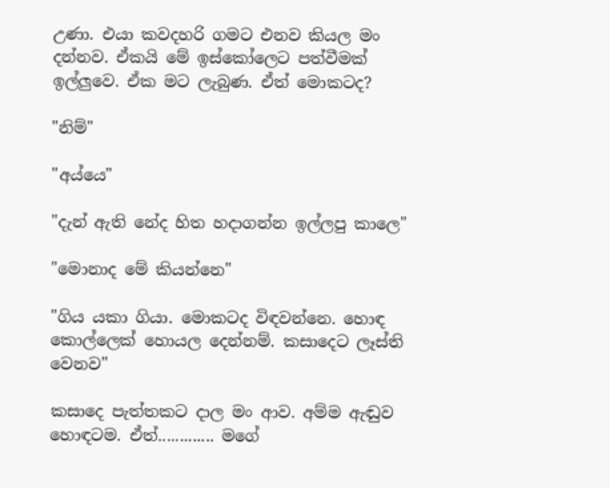උණා. එයා කවදහරි ගමට එනව කියල මං දන්නව. ඒකයි මේ ඉස්කෝලෙට පත්වීමක් ඉල්ලුවෙ. ඒක මට ලැබුණ. ඒත් මොකටද?

"නිම්"

"අය්යෙ"

"දැන් ඇති නේද හිත හදාගන්න ඉල්ලපු කාලෙ"

"මොනාද මේ කියන්නෙ"

"ගිය යකා ගියා. මොකටද විඳවන්නෙ. හොඳ කොල්ලෙක් හොයල දෙන්නම්. කසාදෙට ලෑස්ති වෙනව"

කසාදෙ පැත්තකට දාල මං ආව. අම්ම ඇඬුව හොඳටම. ඒත්............. මගේ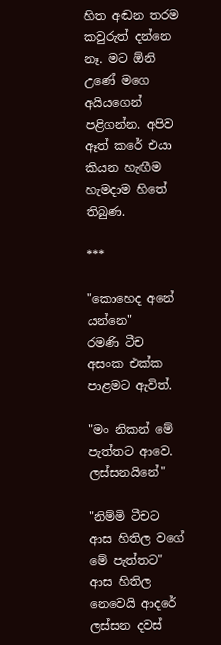හිත අඬන තරම කවුරුත් දන්නෙ නෑ. මට ඕනි උණේ මගෙ අයියගෙන් පළිගන්න. අපිව ඈත් කරේ එයා කියන හැඟීම හැමදාම හිතේ තිබුණ.

***

"කොහෙද අනේ යන්නෙ"
රමණි ටීච අසංක එක්ක පාළමට ඇවිත්.

"මං නිකන් මේ පැත්තට ආවෙ. ලස්සනයිනේ"

"නිම්මි ටීචට ආස හිතිල වගේ මේ පැත්තට"
ආස හිතිල නෙවෙයි ආදරේ ලස්සන දවස්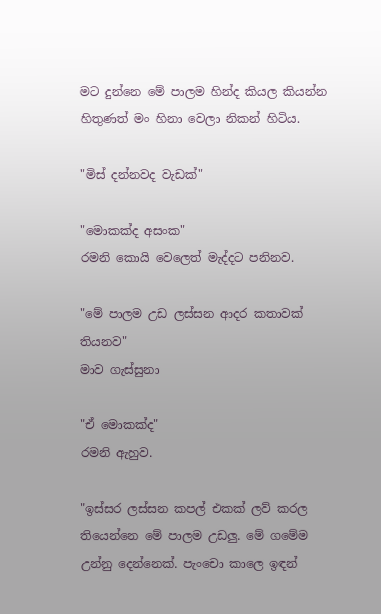මට දුන්නෙ මේ පාලම හින්ද කියල කියන්න හිතුණත් මං හිනා වෙලා නිකන් හිටිය.

"මිස් දන්නවද වැඩක්"

"මොකක්ද අසංක"
රමනි කොයි වෙලෙත් මැද්දට පනිනව.

"මේ පාලම උඩ ලස්සන ආදර කතාවක් තියනව"
මාව ගැස්සුනා

"ඒ මොකක්ද"
රමනි ඇහුව.

"ඉස්සර ලස්සන කපල් එකක් ලව් කරල තියෙන්නෙ මේ පාලම උඩලු. මේ ගමේම උන්නු දෙන්නෙක්. පැංචො කාලෙ ඉඳන්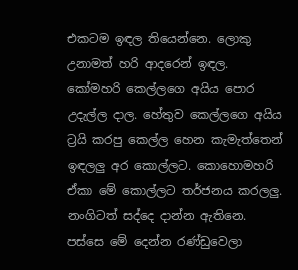එකටම ඉඳල තියෙන්නෙ. ලොකු උනාමත් හරි ආදරෙන් ඉඳල. කෝමහරි කෙල්ලගෙ අයිය පොර උදැල්ල දාල. හේතුව කෙල්ලගෙ අයිය ට්‍රයි කරපු කෙල්ල හෙන කැමැත්තෙන් ඉඳලලු අර කොල්ලට. කොහොමහරි ඒකා මේ කොල්ලට තර්ජනය කරලලු. නංගිටත් සද්දෙ දාන්න ඇතිනෙ. පස්සෙ මේ දෙන්න රණ්ඩුවෙලා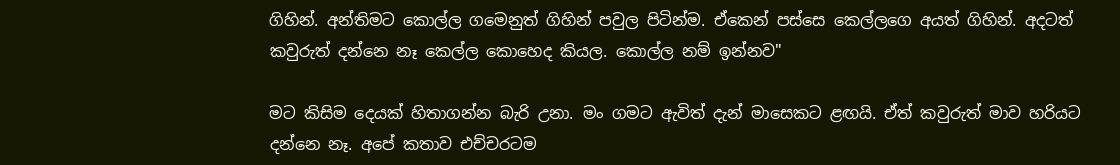ගිහින්. අන්තිමට කොල්ල ගමෙනුත් ගිහින් පවුල පිටින්ම. ඒකෙන් පස්සෙ කෙල්ලගෙ අයත් ගිහින්. අදටත් කවුරුත් දන්නෙ නෑ කෙල්ල කොහෙද කියල. කොල්ල නම් ඉන්නව"

මට කිසිම දෙයක් හිතාගන්න බැරි උනා. මං ගමට ඇවිත් දැන් මාසෙකට ළඟයි. ඒත් කවුරුත් මාව හරියට දන්නෙ නෑ. අපේ කතාව එච්චරටම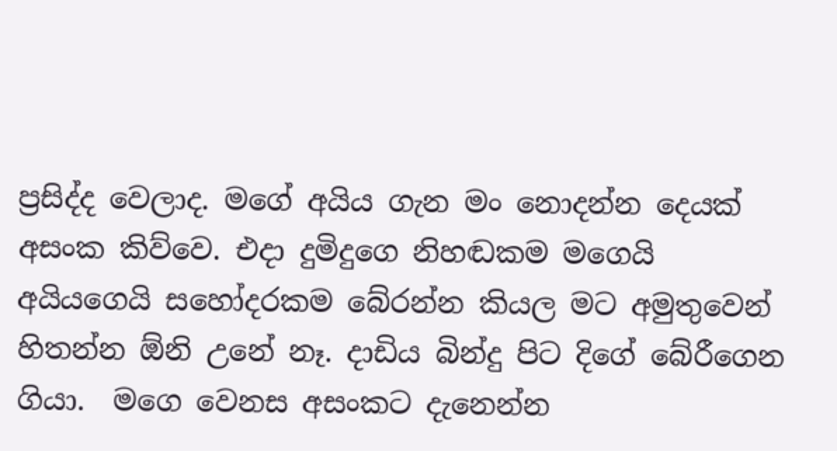ප්‍රසිද්ද වෙලාද. මගේ අයිය ගැන මං නොදන්න දෙයක් අසංක කිව්වෙ. එදා දුමිදුගෙ නිහඬකම මගෙයි අයියගෙයි සහෝදරකම බේරන්න කියල මට අමුතුවෙන් හිතන්න ඕනි උනේ නෑ. දාඩිය බින්දු පිට දිගේ බේරීගෙන ගියා.  මගෙ වෙනස අසංකට දැනෙන්න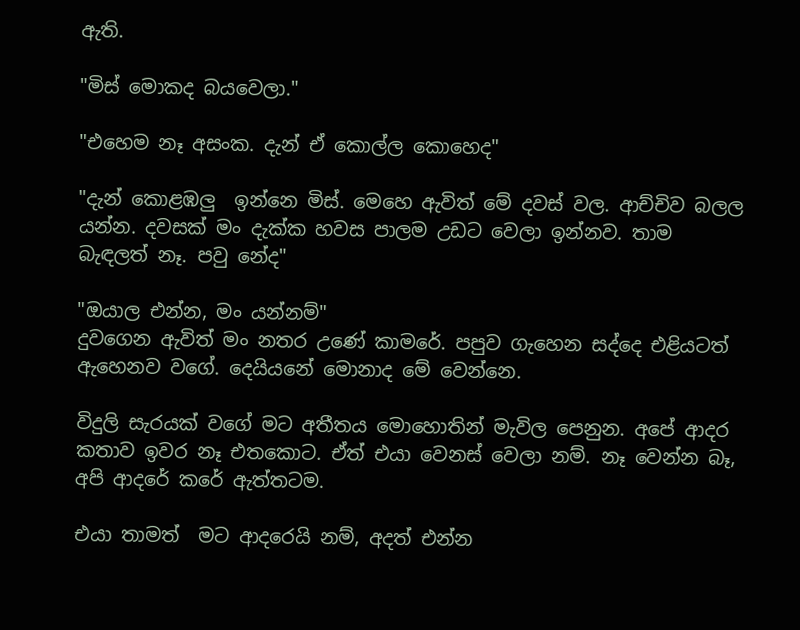ඇති.

"මිස් මොකද බයවෙලා."

"එහෙම නෑ අසංක. දැන් ඒ කොල්ල කොහෙද"

"දැන් කොළඹලු  ඉන්නෙ මිස්. මෙහෙ ඇවිත් මේ දවස් වල. ආච්චිව බලල යන්න. දවසක් මං දැක්ක හවස පාලම උඩට වෙලා ඉන්නව. තාම බැඳලත් නෑ. පවු නේද"

"ඔයාල එන්න, මං යන්නම්"
දුවගෙන ඇවිත් මං නතර උණේ කාමරේ. පපුව ගැහෙන සද්දෙ එළියටත් ඇහෙනව වගේ. දෙයියනේ මොනාද මේ වෙන්නෙ.

විදුලි සැරයක් වගේ මට අතීතය මොහොතින් මැවිල පෙනුන. අපේ ආදර කතාව ඉවර නෑ එතකොට. ඒත් එයා වෙනස් වෙලා නම්. නෑ වෙන්න බෑ, අපි ආදරේ කරේ ඇත්තටම.

එයා තාමත්  මට ආදරෙයි නම්, අදත් එන්න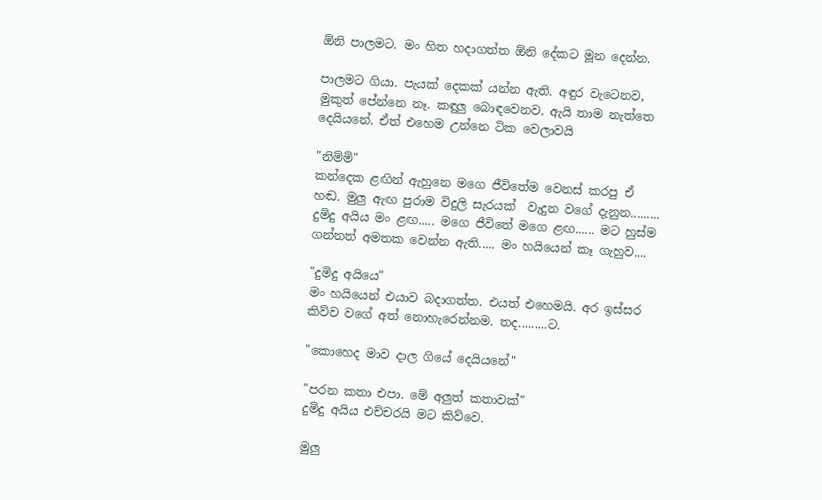ඕනි පාලමට. මං හිත හදාගත්ත ඕනි දේකට මූන දෙන්න.

පාලමට ගියා. පැයක් දෙකක් යන්න ඇති. අඳුර වැටෙනව, මුකුත් පේන්නෙ නෑ. කඳුලු බොඳවෙනව. ඇයි තාම නැත්තෙ දෙයියනේ. ඒත් එහෙම උන්නෙ ටික වෙලාවයි

"නිම්මි"
කන්දෙක ළඟින් ඇහුනෙ මගෙ ජීවිතේම වෙනස් කරපු ඒ හඬ. මුලු ඇඟ පුරාම විදුලි සැරයක්  වැදුන වගේ දැනුන......... දුමිදු අයිය මං ළඟ..... මගෙ ජීවිතේ මගෙ ළඟ...... මට හුස්ම ගන්නත් අමතක වෙන්න ඇති..... මං හයියෙන් කෑ ගැහුව....

"දුමිදු අයියෙ"
මං හයියෙන් එයාව බදාගත්ත. එයත් එහෙමයි. අර ඉස්සර කිව්ව වගේ අත් නොහැරෙන්නම. තද.........ට.

"කොහෙද මාව දාල ගියේ දෙයියනේ"

"පරන කතා එපා. මේ අලුත් කතාවක්"
දුමිදු අයිය එච්චරයි මට කිව්වෙ.

මුලු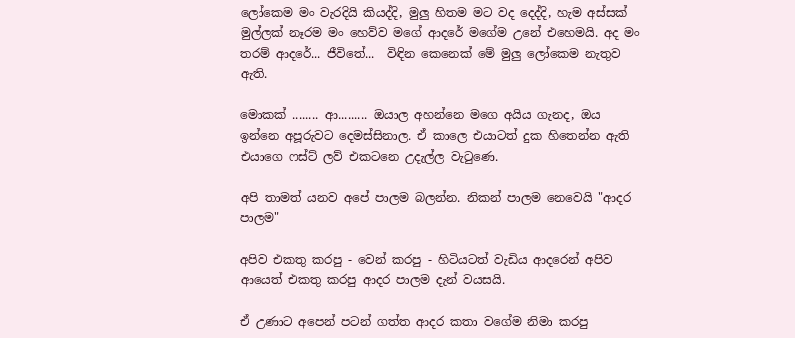ලෝකෙම මං වැරදියි කියද්දි, මුලු හිතම මට වද දෙද්දි, හැම අස්සක් මුල්ලක් නෑරම මං හෙව්ව මගේ ආදරේ මගේම උනේ එහෙමයි. අද මං තරම් ආදරේ... ජීවිතේ...  විඳින කෙනෙක් මේ මුලු ලෝකෙම නැතුව ඇති.

මොකක් ........ ආ......... ඔයාල අහන්නෙ මගෙ අයිය ගැනද, ඔය ඉන්නෙ අපූරුවට දෙමස්සිනාල. ඒ කාලෙ එයාටත් දුක හිතෙන්න ඇති එයාගෙ ෆස්ට් ලව් එකටනෙ උදැල්ල වැටුණෙ.

අපි තාමත් යනව අපේ පාලම බලන්න. නිකන් පාලම නෙවෙයි "ආදර පාලම"

අපිව එකතු කරපු - වෙන් කරපු - හිටියටත් වැඩිය ආදරෙන් අපිව ආයෙත් එකතු කරපු ආදර පාලම දැන් වයසයි.

ඒ උණාට අපෙන් පටන් ගත්ත ආදර කතා වගේම නිමා කරපු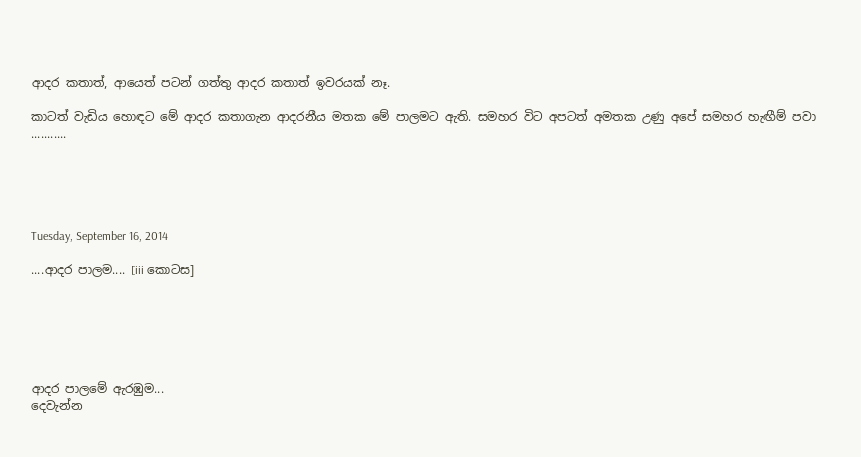ආදර කතාත්, ආයෙත් පටන් ගත්තු ආදර කතාත් ඉවරයක් නෑ.

කාටත් වැඩිය හොඳට මේ ආදර කතාගැන ආදරනීය මතක මේ පාලමට ඇති. සමහර විට අපටත් අමතක උණු අපේ සමහර හැඟීම් පවා ...........





Tuesday, September 16, 2014

....ආදර පාලම.... [iii කොටස]






ආදර පාලමේ ඇරඹුම...
දෙවැන්න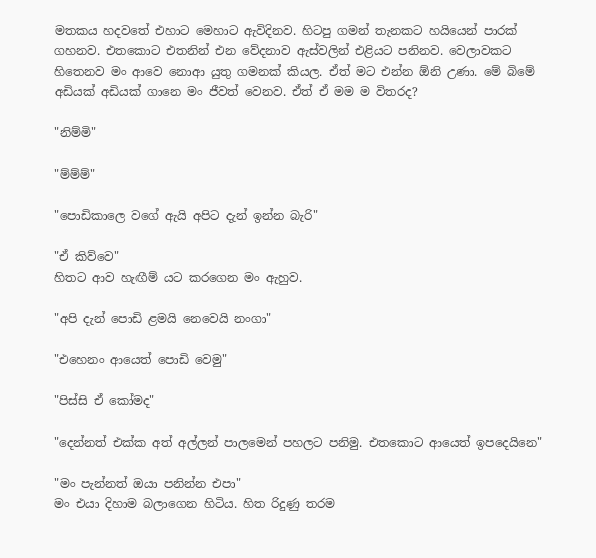මතකය හදවතේ එහාට මෙහාට ඇවිදිනව. හිටපු ගමන් තැනකට හයියෙන් පාරක් ගහනව. එතකොට එතනින් එන වේදනාව ඇස්වලින් එළියට පනිනව. වෙලාවකට හිතෙනව මං ආවෙ නොආ යුතු ගමනක් කියල. ඒත් මට එන්න ඕනි උණා. මේ බිමේ අඩියක් අඩියක් ගානෙ මං ජීවත් වෙනව. ඒත් ඒ මම ම විතරද?

"නිම්මි"

"ම්ම්ම්"

"පොඩිකාලෙ වගේ ඇයි අපිට දැන් ඉන්න බැරි"

"ඒ කිව්වෙ"
හිතට ආව හැඟීම් යට කරගෙන මං ඇහුව.

"අපි දැන් පොඩි ළමයි නෙවෙයි නංගා"

"එහෙනං ආයෙත් පොඩි වෙමු"

"පිස්සි ඒ කෝමද"

"දෙන්නත් එක්ක අත් අල්ලන් පාලමෙන් පහලට පනිමු. එතකොට ආයෙත් ඉපදෙයිනෙ"

"මං පැන්නත් ඔයා පනින්න එපා"
මං එයා දිහාම බලාගෙන හිටිය. හිත රිදුණු තරම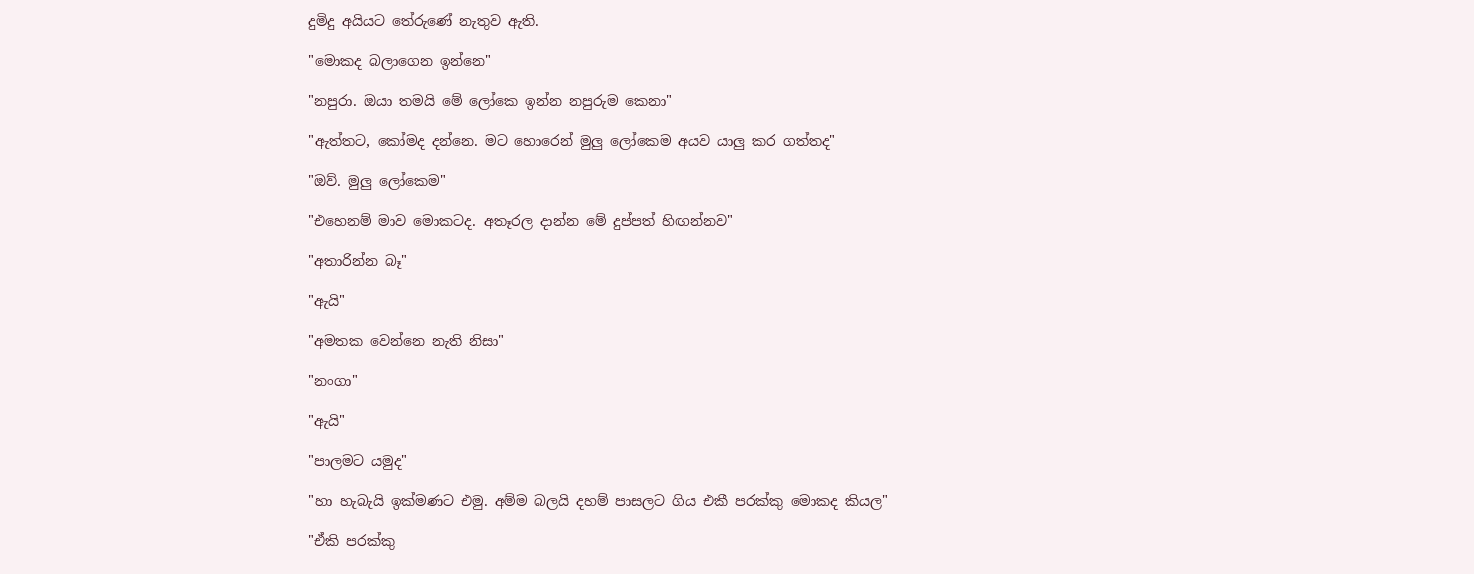දුමිදු අයියට තේරුණේ නැතුව ඇති.

"මොකද බලාගෙන ඉන්නෙ"

"නපුරා. ඔයා තමයි මේ ලෝකෙ ඉන්න නපුරුම කෙනා"

"ඇත්තට, කෝමද දන්නෙ. මට හොරෙන් මුලු ලෝකෙම අයව යාලු කර ගත්තද"

"ඔව්. මුලු ලෝකෙම"

"එහෙනම් මාව මොකටද. අතෑරල දාන්න මේ දුප්පත් හිඟන්නව"

"අතාරින්න බෑ"

"ඇයි"

"අමතක වෙන්නෙ නැති නිසා"

"නංගා"

"ඇයි"

"පාලමට යමුද"

"හා හැබැයි ඉක්මණට එමු. අම්ම බලයි දහම් පාසලට ගිය එකී පරක්කු මොකද කියල"

"ඒකි පරක්කු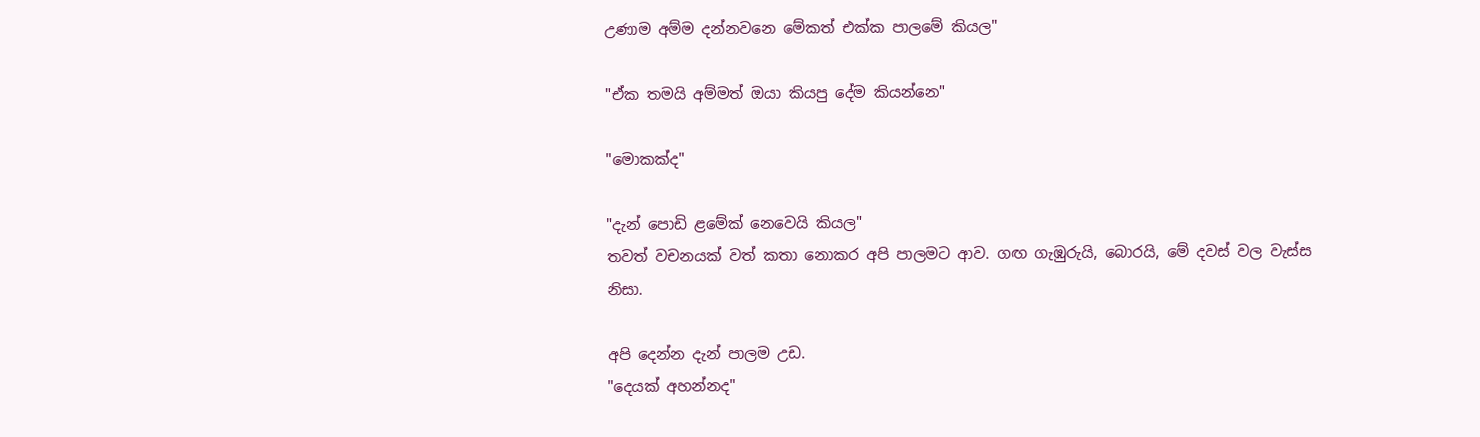උණාම අම්ම දන්නවනෙ මේකත් එක්ක පාලමේ කියල"

"ඒක තමයි අම්මත් ඔයා කියපු දේම කියන්නෙ"

"මොකක්ද"

"දැන් පොඩි ළමේක් නෙවෙයි කියල"
තවත් වචනයක් වත් කතා නොකර අපි පාලමට ආව. ගඟ ගැඹුරුයි, බොරයි, මේ දවස් වල වැස්ස නිසා.

අපි දෙන්න දැන් පාලම උඩ.
"දෙයක් අහන්නද"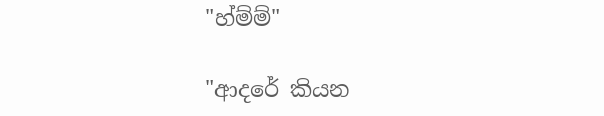"හ්ම්ම්"

"ආදරේ කියන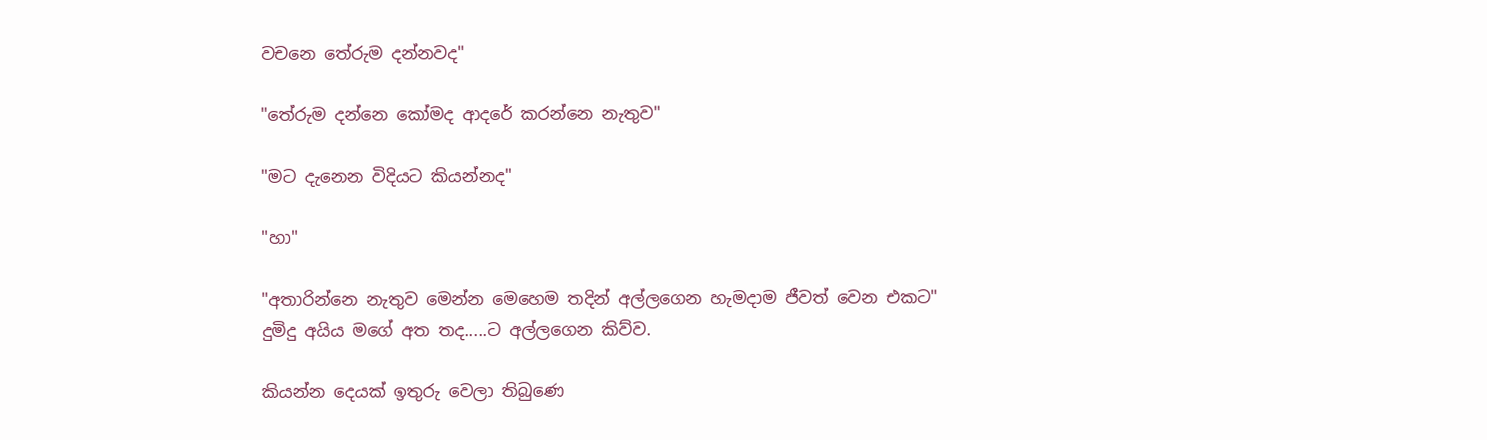වචනෙ තේරුම දන්නවද"

"තේරුම දන්නෙ කෝමද ආදරේ කරන්නෙ නැතුව"

"මට දැනෙන විදියට කියන්නද"

"හා"

"අතාරින්නෙ නැතුව මෙන්න මෙහෙම තදින් අල්ලගෙන හැමදාම ජීවත් වෙන එකට"
දුමිදු අයිය මගේ අත තද.....ට අල්ලගෙන කිව්ව.

කියන්න දෙයක් ඉතුරු වෙලා තිබුණෙ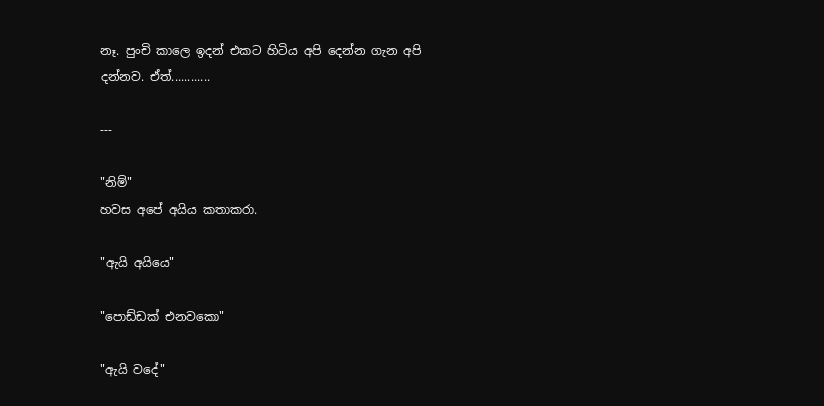නෑ. පුංචි කාලෙ ඉදන් එකට හිටිය අපි දෙන්න ගැන අපි දන්නව. ඒත්............

---

"නිම්"
හවස අපේ අයිය කතාකරා.

"ඇයි අයියෙ"

"පොඩ්ඩක් එනවකො"

"ඇයි වදේ"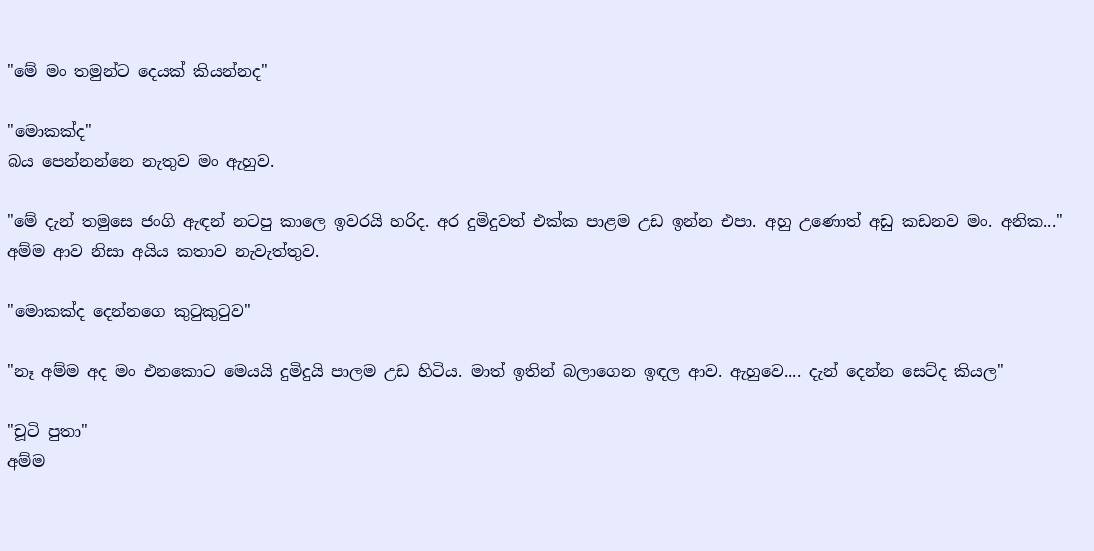"මේ මං තමුන්ට දෙයක් කියන්නද"

"මොකක්ද"
බය පෙන්නන්නෙ නැතුව මං ඇහුව.

"මේ දැන් තමුසෙ ජංගි ඇඳන් නටපු කාලෙ ඉවරයි හරිද. අර දුමිදුවත් එක්ක පාළම උඩ ඉන්න එපා. අහු උණොත් අඩු කඩනව මං. අනික..."
අම්ම ආව නිසා අයිය කතාව නැවැත්තුව.

"මොකක්ද දෙන්නගෙ කුටුකුටුව"

"නෑ අම්ම අද මං එනකොට මෙයයි දුමිදුයි පාලම උඩ හිටිය. මාත් ඉතින් බලාගෙන ඉඳල ආව. ඇහුවෙ.... දැන් දෙන්න සෙට්ද කියල"

"චූටි පුතා"
අම්ම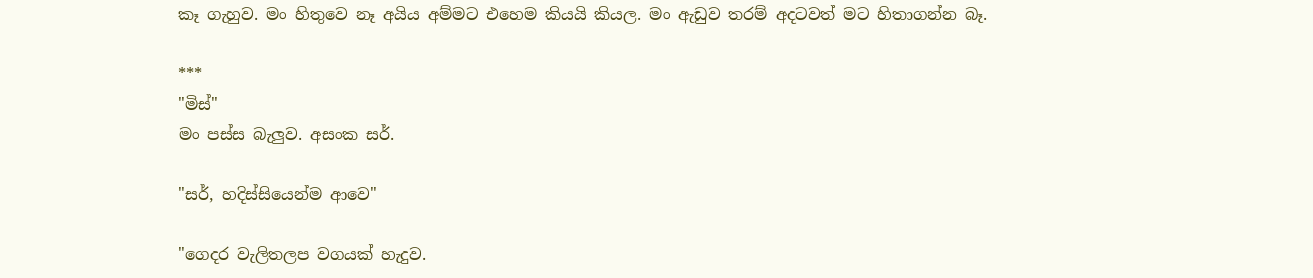කෑ ගැහුව. මං හිතුවෙ නෑ අයිය අම්මට එහෙම කියයි කියල. මං ඇඩුව තරම් අදටවත් මට හිතාගන්න බෑ.

***
"මිස්"
මං පස්ස බැලුව. අසංක සර්.

"සර්, හදිස්සියෙන්ම ආවෙ"

"ගෙදර වැලිතලප වගයක් හැදුව.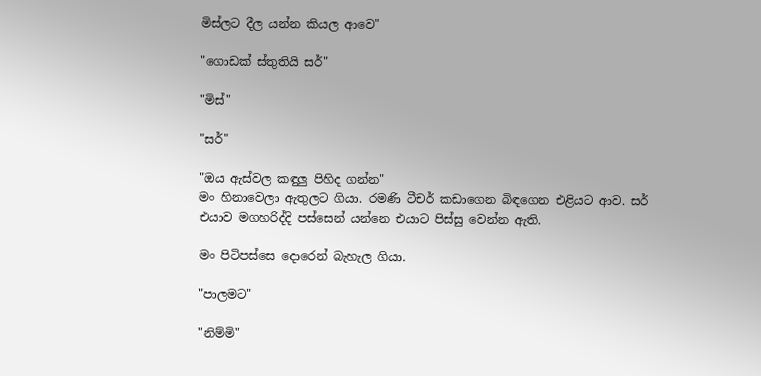මිස්ලට දීල යන්න කියල ආවෙ"

"ගොඩක් ස්තුතියි සර්"

"මිස්"

"සර්"

"ඔය ඇස්වල කඳුලු පිහිද ගන්න"
මං හිනාවෙලා ඇතුලට ගියා. රමණි ටීචර් කඩාගෙන බිඳගෙන එළියට ආව. සර් එයාව මගහරිද්දි පස්සෙන් යන්නෙ එයාට පිස්සු වෙන්න ඇති.

මං පිටිපස්සෙ දොරෙන් බැහැල ගියා.

"පාලමට"

"නිම්මි"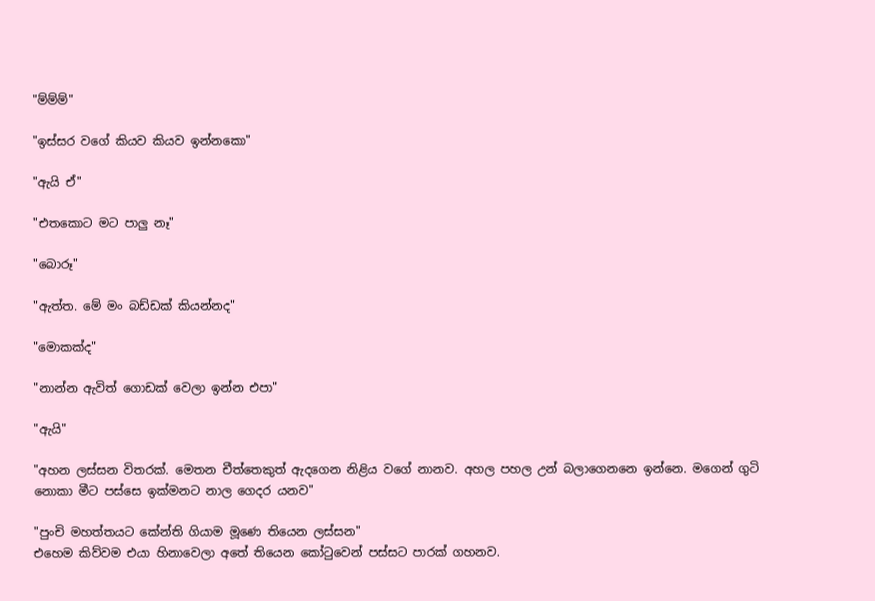"ම්ම්ම්"

"ඉස්සර වගේ කියව කියව ඉන්නකො"

"ඇයි ඒ"

"එතකොට මට පාලු නෑ"

"බොරූ"

"ඇත්ත. මේ මං බඩ්ඩක් කියන්නද"

"මොකක්ද"

"නාන්න ඇවිත් ගොඩක් වෙලා ඉන්න එපා"

"ඇයි"

"අහන ලස්සන විතරක්. මෙතන චීත්තෙකුත් ඇදගෙන නිළිය වගේ නානව. අහල පහල උන් බලාගෙනනෙ ඉන්නෙ. මගෙන් ගුටි නොකා මීට පස්සෙ ඉක්මනට නාල ගෙදර යනව"

"පුංචි මහත්තයට කේන්ති ගියාම මූණෙ තියෙන ලස්සන"
එහෙම කිව්වම එයා හිනාවෙලා අතේ තියෙන කෝටුවෙන් පස්සට පාරක් ගහනව.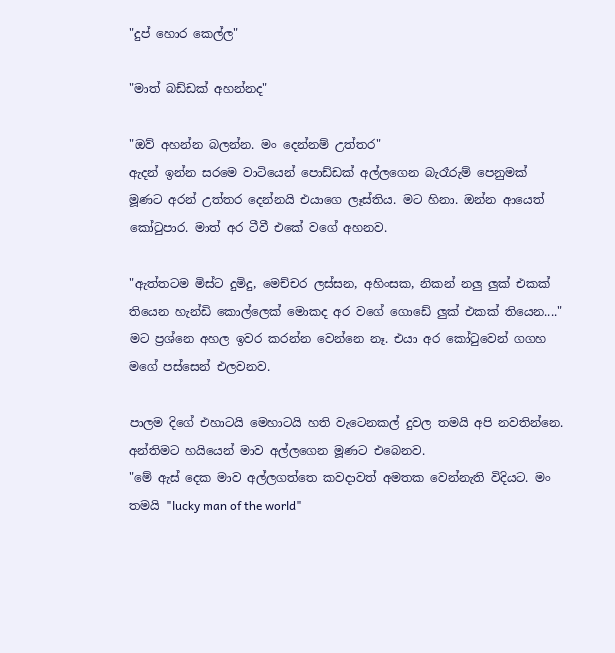"දුප් හොර කෙල්ල"

"මාත් බඩ්ඩක් අහන්නද"

"ඔව් අහන්න බලන්න. මං දෙන්නම් උත්තර"
ඇදන් ඉන්න සරමෙ වාටියෙන් පොඩ්ඩක් අල්ලගෙන බැරෑරුම් පෙනුමක් මූණට අරන් උත්තර දෙන්නයි එයාගෙ ලෑස්තිය. මට හිනා. ඔන්න ආයෙත් කෝටුපාර. මාත් අර ටීවී එකේ වගේ අහනව.

"ඇත්තටම මිස්ට දුමිදු, මෙච්චර ලස්සන, අහිංසක, නිකන් නලු ලුක් එකක් තියෙන හැන්ඩි කොල්ලෙක් මොකද අර වගේ ගොඩේ ලුක් එකක් තියෙන...."
මට ප්‍රශ්නෙ අහල ඉවර කරන්න වෙන්නෙ නෑ. එයා අර කෝටුවෙන් ගගහ මගේ පස්සෙන් එලවනව.

පාලම දිගේ එහාටයි මෙහාටයි හති වැටෙනකල් දුවල තමයි අපි නවතින්නෙ. අන්තිමට හයියෙන් මාව අල්ලගෙන මූණට එබෙනව.
"මේ ඇස් දෙක මාව අල්ලගත්තෙ කවදාවත් අමතක වෙන්නැති විදියට. මං තමයි "lucky man of the world"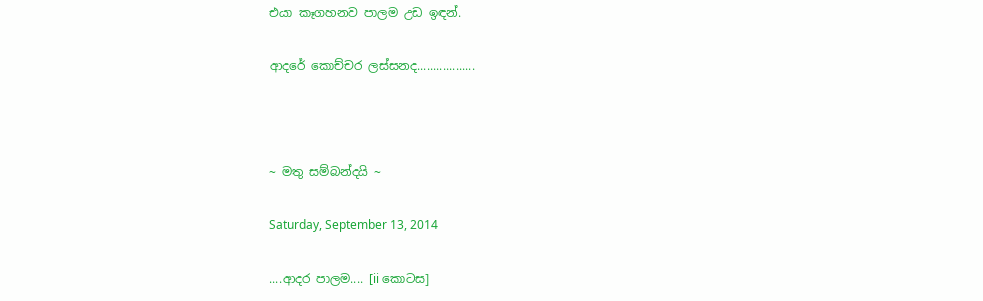එයා කෑගහනව පාලම උඩ ඉඳන්.

ආදරේ කොච්චර ලස්සනද..................



~ මතු සම්බන්දයි ~

Saturday, September 13, 2014

....ආදර පාලම.... [ii කොටස]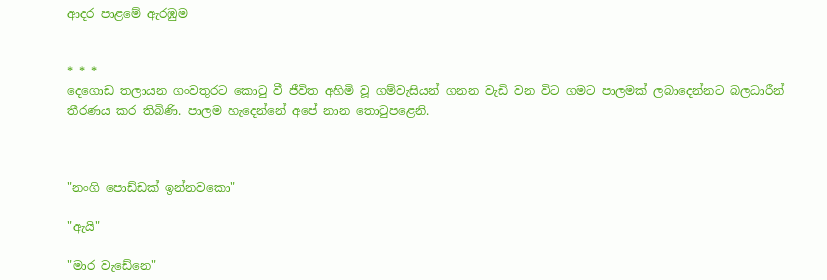ආදර පාළමේ ඇරඹුම


* * *
දෙගොඩ තලායන ගංවතුරට කොටු වී ජීවිත අහිමි වූ ගම්වැසියන් ගනන වැඩි වන විට ගමට පාලමක් ලබාදෙන්නට බලධාරීන් තීරණය කර තිබිණි. පාලම හැදෙන්නේ අපේ නාන තොටුපළෙනි.



"නංගි පොඩ්ඩක් ඉන්නවකො"

"ඇයි"

"මාර වැඩේනෙ"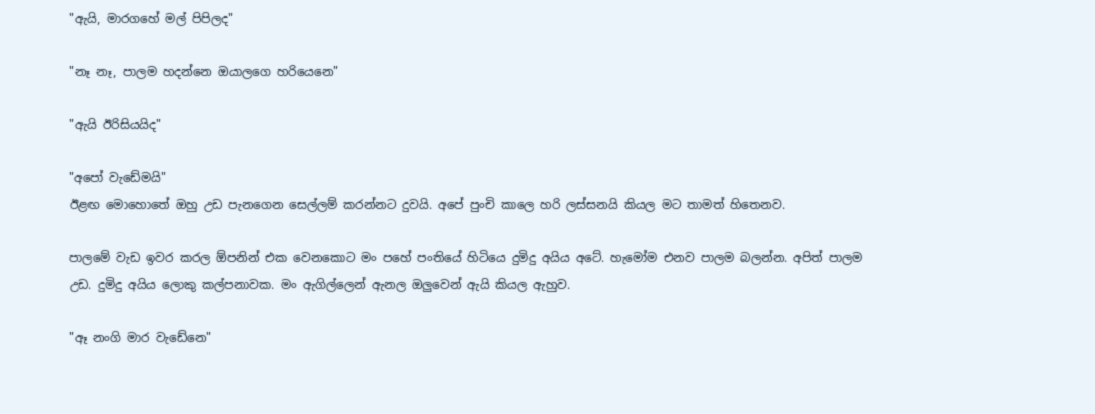"ඇයි, මාරගහේ මල් පිපිලද"

"නෑ නෑ, පාලම හදන්නෙ ඔයාලගෙ හරියෙනෙ"

"ඇයි ඊරිසියයිද"

"අපෝ වැඩේමයි"
ඊළඟ මොහොතේ ඔහු උඩ පැනගෙන සෙල්ලම් කරන්නට දුවයි. අපේ පුංචි කාලෙ හරි ලස්සනයි කියල මට තාමත් හිතෙනව.

පාලමේ වැඩ ඉවර කරල ඕපනින් එක වෙනකොට මං පහේ පංතියේ හිටියෙ දුමිදු අයිය අටේ. හැමෝම එනව පාලම බලන්න. අපිත් පාලම උඩ. දුමිදු අයිය ලොකු කල්පනාවක. මං ඇගිල්ලෙන් ඇනල ඔලුවෙන් ඇයි කියල ඇහුව.

"ඈ නංගි මාර වැඩේනෙ"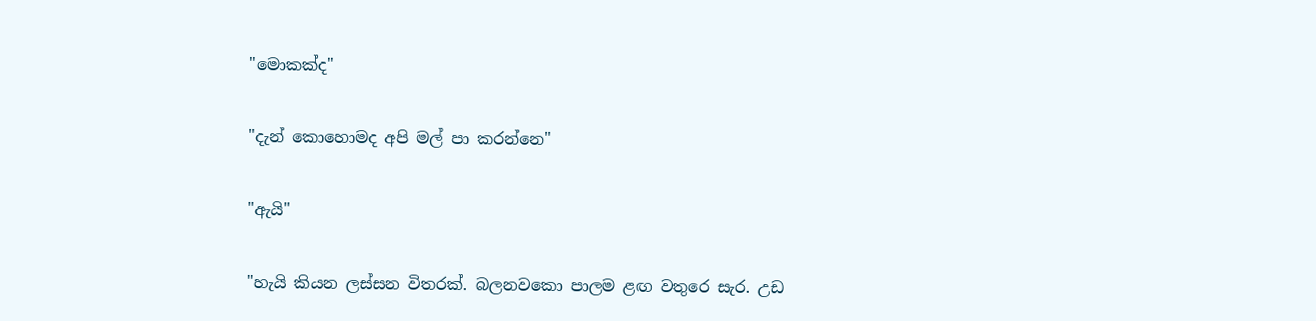"මොකක්ද"

"දැන් කොහොමද අපි මල් පා කරන්නෙ"

"ඇයි"

"හැයි කියන ලස්සන විතරක්. බලනවකො පාලම ළඟ වතුරෙ සැර. උඩ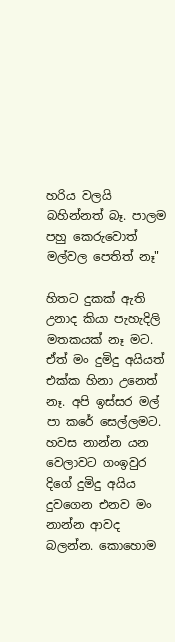හරිය වලයි බහින්නත් බෑ. පාලම පහු කෙරුවොත් මල්වල පෙතිත් නෑ"

හිතට දුකක් ඇති උනාද කියා පැහැදිලි මතකයක් නෑ මට. ඒත් මං දුමිදු අයියත් එක්ක හිනා උනෙත් නෑ. අපි ඉස්සර මල් පා කරේ සෙල්ලමට. හවස නාන්න යන වෙලාවට ගංඉවුර දිගේ දුමිදු අයිය දුවගෙන එනව මං නාන්න ආවද බලන්න. කොහොම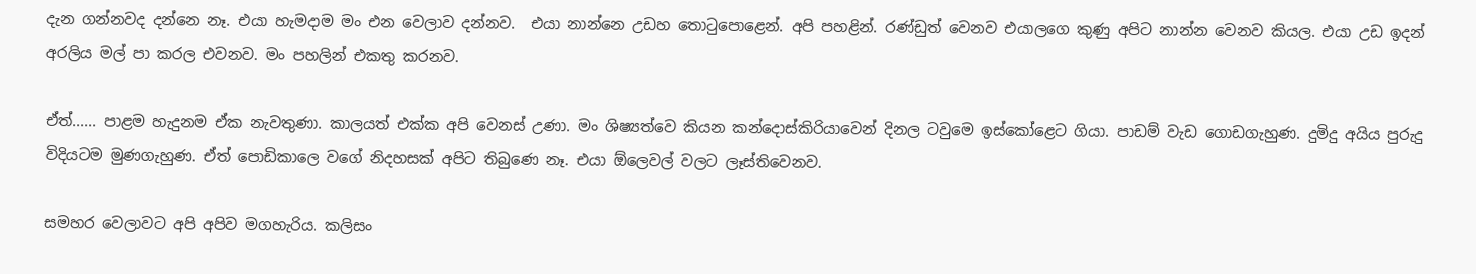දැන ගන්නවද දන්නෙ නෑ. එයා හැමදාම මං එන වෙලාව දන්නව.  එයා නාන්නෙ උඩහ තොටුපොළෙන්. අපි පහළින්. රණ්ඩුත් වෙනව එයාලගෙ කුණු අපිට නාන්න වෙනව කියල. එයා උඩ ඉදන් අරලිය මල් පා කරල එවනව. මං පහලින් එකතු කරනව.

ඒත්...... පාළම හැදුනම ඒක නැවතුණා. කාලයත් එක්ක අපි වෙනස් උණා. මං ශිෂ්‍යත්වෙ කියන කන්දොස්කිරියාවෙන් දිනල ටවුමෙ ඉස්කෝළෙට ගියා. පාඩම් වැඩ ගොඩගැහුණ. දුමිදු අයිය පුරුදු විදියටම මුණගැහුණ. ඒත් පොඩිකාලෙ වගේ නිදහසක් අපිට තිබුණෙ නෑ. එයා ඕලෙවල් වලට ලෑස්තිවෙනව.

සමහර වෙලාවට අපි අපිව මගහැරිය. කලිසං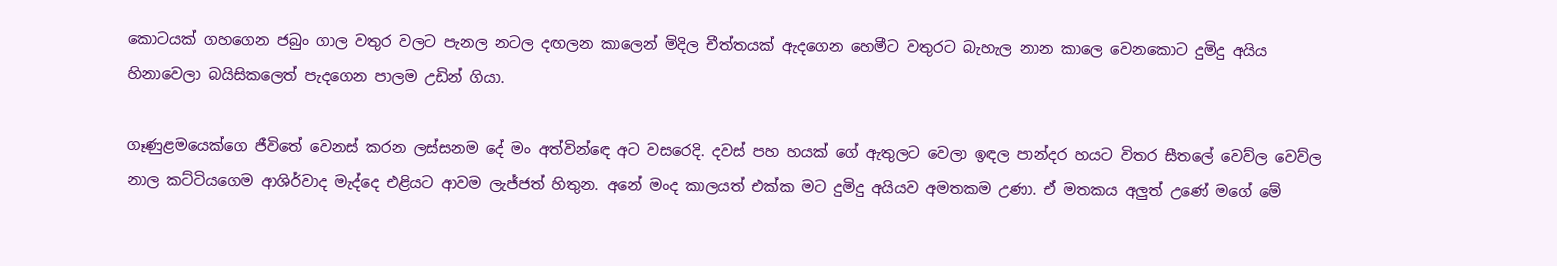කොටයක් ගහගෙන ජබුං ගාල වතුර වලට පැනල නටල දඟලන කාලෙන් මිදිල චීත්තයක් ඇදගෙන හෙමීට වතුරට බැහැල නාන කාලෙ වෙනකොට දුමිදු අයිය හිනාවෙලා බයිසිකලෙත් පැදගෙන පාලම උඩින් ගියා.

ගෑණුළමයෙක්ගෙ ජීවිතේ වෙනස් කරන ලස්සනම දේ මං අත්වින්ඳෙ අට වසරෙදි. දවස් පහ හයක් ගේ ඇතුලට වෙලා ඉඳල පාන්දර හයට විතර සීතලේ වෙව්ල වෙව්ල නාල කට්ටියගෙම ආශිර්වාද මැද්දෙ එළියට ආවම ලැජ්ජත් හිතුන. අනේ මංද කාලයත් එක්ක මට දුමිදු අයියව අමතකම උණා. ඒ මතකය අලුත් උණේ මගේ මේ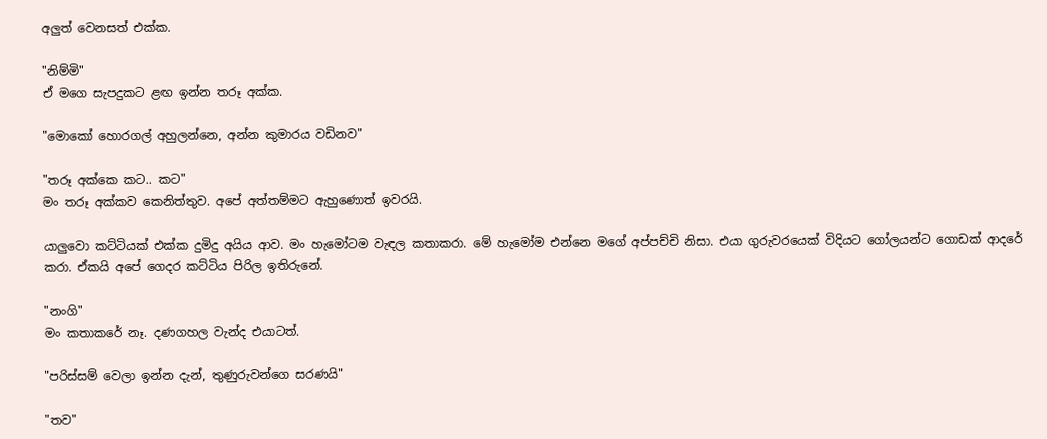අලුත් වෙනසත් එක්ක.

"නිම්මි"
ඒ මගෙ සැපදුකට ළඟ ඉන්න තරූ අක්ක.

"මොකෝ හොරගල් අහුලන්නෙ, අන්න කුමාරය වඩිනව"

"තරූ අක්කෙ කට.. කට"
මං තරූ අක්කව කෙනිත්තුව. අපේ අත්තම්මට ඇහුණොත් ඉවරයි.

යාලුවො කට්ටියක් එක්ක දුමිදු අයිය ආව. මං හැමෝටම වැඳල කතාකරා. මේ හැමෝම එන්නෙ මගේ අප්පච්චි නිසා. එයා ගුරුවරයෙක් විදියට ගෝලයන්ට ගොඩක් ආදරේ කරා. ඒකයි අපේ ගෙදර කට්ටිය පිරිල ඉතිරුනේ.

"නංගි"
මං කතාකරේ නෑ. දණගහල වැන්ද එයාටත්.

"පරිස්සම් වෙලා ඉන්න දැන්, තුණුරුවන්ගෙ සරණයි"

"තව"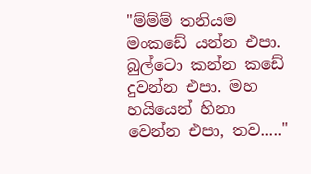"ම්ම්ම් තනියම මංකඩේ යන්න එපා. බුල්ටො කන්න කඩේ දුවන්න එපා. මහ හයියෙන් හිනා වෙන්න එපා, තව....."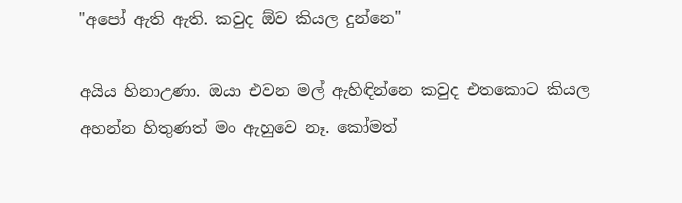"අපෝ ඇති ඇති. කවුද ඕව කියල දුන්නෙ"

අයිය හිනාඋණා. ඔයා එවන මල් ඇහිඳින්නෙ කවුද එතකොට කියල අහන්න හිතුණත් මං ඇහුවෙ නෑ. කෝමත්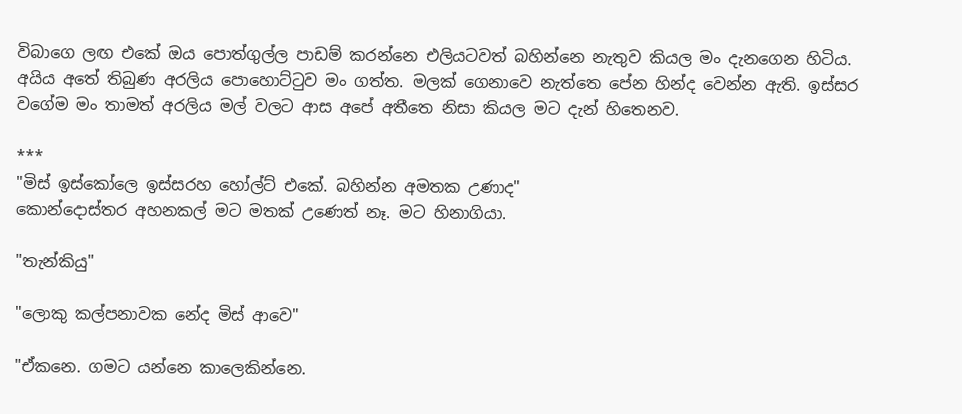විබාගෙ ලඟ එකේ ඔය පොත්ගුල්ල පාඩම් කරන්නෙ එලියටවත් බහින්නෙ නැතුව කියල මං දැනගෙන හිටිය. අයිය අතේ තිබුණ අරලිය පොහොට්ටුව මං ගත්ත. මලක් ගෙනාවෙ නැත්තෙ පේන හින්ද වෙන්න ඇති. ඉස්සර වගේම මං තාමත් අරලිය මල් වලට ආස අපේ අතීතෙ නිසා කියල මට දැන් හිතෙනව.

***
"මිස් ඉස්කෝලෙ ඉස්සරහ හෝල්ට් එකේ. බහින්න අමතක උණාද"
කොන්දොස්තර අහනකල් මට මතක් උණෙත් නෑ. මට හිනාගියා.

"තැන්කියු"

"ලොකු කල්පනාවක නේද මිස් ආවෙ"

"ඒකනෙ. ගමට යන්නෙ කාලෙකින්නෙ.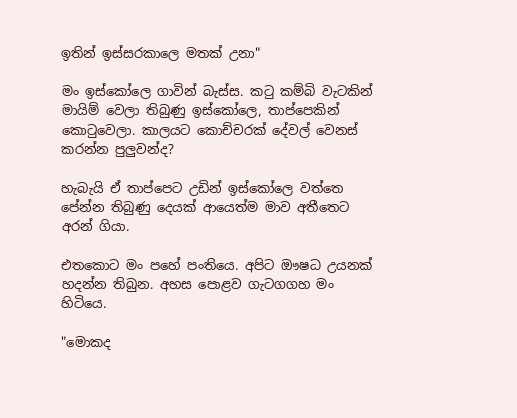ඉතින් ඉස්සරකාලෙ මතක් උනා"

මං ඉස්කෝලෙ ගාවින් බැස්ස. කටු කම්බි වැටකින් මායිම් වෙලා තිබුණු ඉස්කෝලෙ, තාප්පෙකින් කොටුවෙලා. කාලයට කොච්චරක් දේවල් වෙනස් කරන්න පුලුවන්ද?

හැබැයි ඒ තාප්පෙට උඩින් ඉස්කෝලෙ වත්තෙ පේන්න තිබුණු දෙයක් ආයෙත්ම මාව අතීතෙට අරන් ගියා.

එතකොට මං පහේ පංතියෙ. අපිට ඖෂධ උයනක් හදන්න තිබුන. අහස පොළව ගැටගගහ මං හිටියෙ.

"මොකද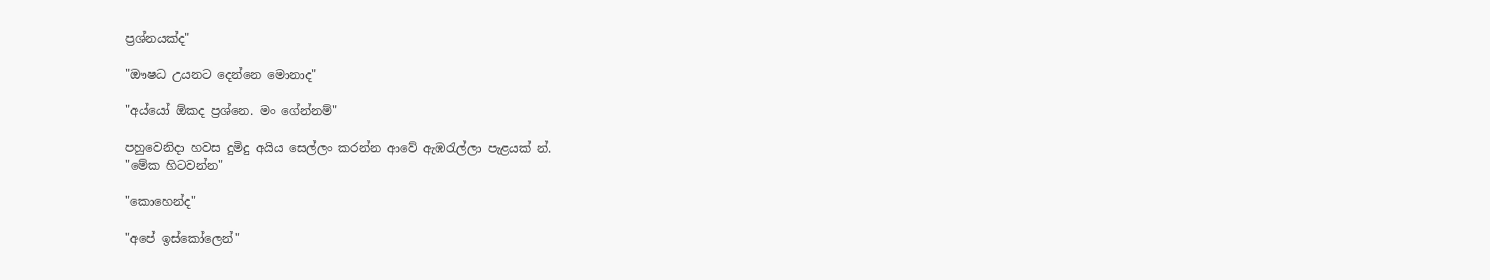ප්‍රශ්නයක්ද"

"ඖෂධ උයනට දෙන්නෙ මොනාද"

"අය්යෝ ඕකද ප්‍රශ්නෙ. මං ගේන්නම්"

පහුවෙනිදා හවස දුමිදු අයිය සෙල්ලං කරන්න ආවේ ඇඹරැල්ලා පැළයක් න්.
"මේක හිටවන්න"

"කොහෙන්ද"

"අපේ ඉස්කෝලෙන්"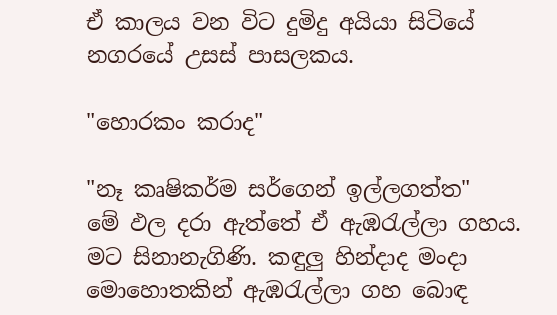ඒ කාලය වන විට දුමිදු අයියා සිටියේ නගරයේ උසස් පාසලකය.

"හොරකං කරාද"

"නෑ කෘෂිකර්ම සර්ගෙන් ඉල්ලගත්ත"
මේ ඵල දරා ඇත්තේ ඒ ඇඹරැල්ලා ගහය. මට සිනානැගිණි. කඳුලු හින්දාද මංදා මොහොතකින් ඇඹරැල්ලා ගහ බොඳ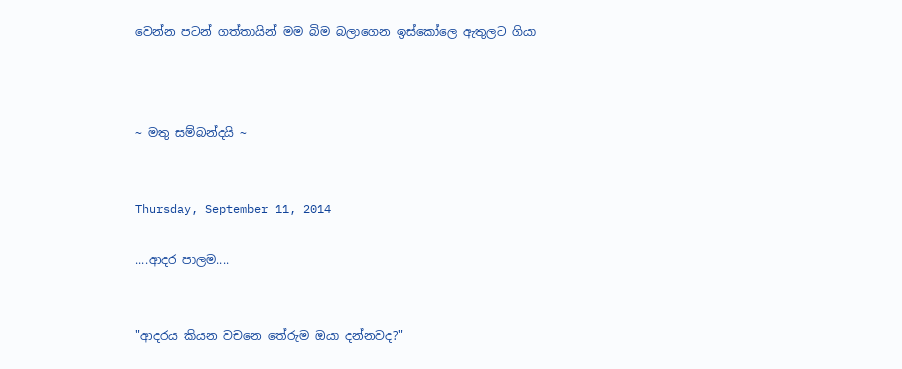වෙන්න පටන් ගත්තායින් මම බිම බලාගෙන ඉස්කෝලෙ ඇතුලට ගියා



~ මතු සම්බන්දයි ~


Thursday, September 11, 2014

....ආදර පාලම....


"ආදරය කියන වචනෙ තේරුම ඔයා දන්නවද?"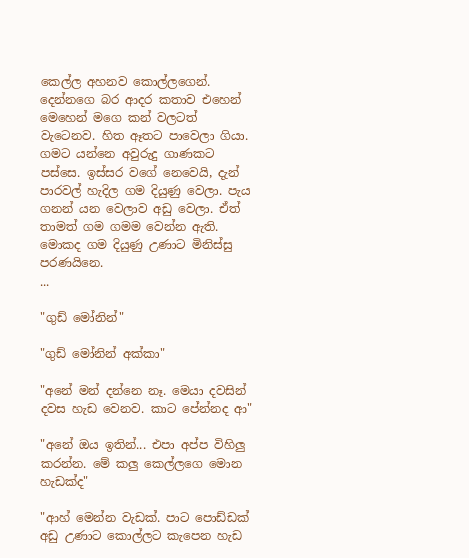කෙල්ල අහනව කොල්ලගෙන්. දෙන්නගෙ බර ආදර කතාව එහෙන් මෙහෙන් මගෙ කන් වලටත් වැටෙනව. හිත ඈතට පාවෙලා ගියා. ගමට යන්නෙ අවුරුදු ගාණකට පස්සෙ. ඉස්සර වගේ නෙවෙයි, දැන් පාරවල් හැදිල ගම දියුණු වෙලා. පැය ගනන් යන වෙලාව අඩු වෙලා. ඒත් තාමත් ගම ගමම වෙන්න ඇති. මොකද ගම දියුණු උණාට මිනිස්සු පරණයිනෙ.
...

"ගුඩ් මෝනින්"

"ගුඩ් මෝනින් අක්කා"

"අනේ මන් දන්නෙ නෑ. මෙයා දවසින් දවස හැඩ වෙනව. කාට පේන්නද ආ"

"අනේ ඔය ඉතින්... එපා අප්ප විහිලු කරන්න. මේ කලු කෙල්ලගෙ මොන හැඩක්ද"

"ආහ් මෙන්න වැඩක්. පාට පොඩ්ඩක් අඩු උණාට කොල්ලට කැපෙන හැඩ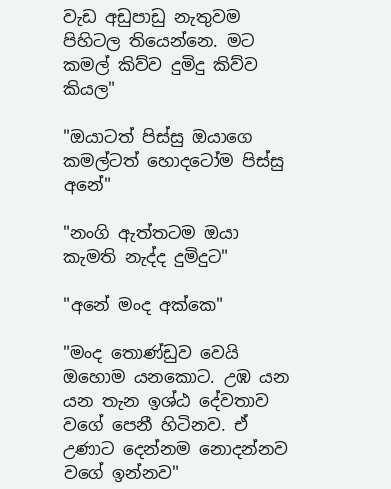වැඩ අඩුපාඩු නැතුවම පිහිටල තියෙන්නෙ. මට කමල් කිව්ව දුමිදු කිව්ව කියල"

"ඔයාටත් පිස්සු ඔයාගෙ කමල්ටත් හොදටෝම පිස්සු අනේ"

"නංගි ඇත්තටම ඔයා කැමති නැද්ද දුමිදුට"

"අනේ මංද අක්කෙ"

"මංද තොණ්ඩුව වෙයි ඔහොම යනකොට. උඹ යන යන තැන ඉශ්ඨ දේවතාව වගේ පෙනී හිටිනව. ඒ උණාට දෙන්නම නොදන්නව වගේ ඉන්නව"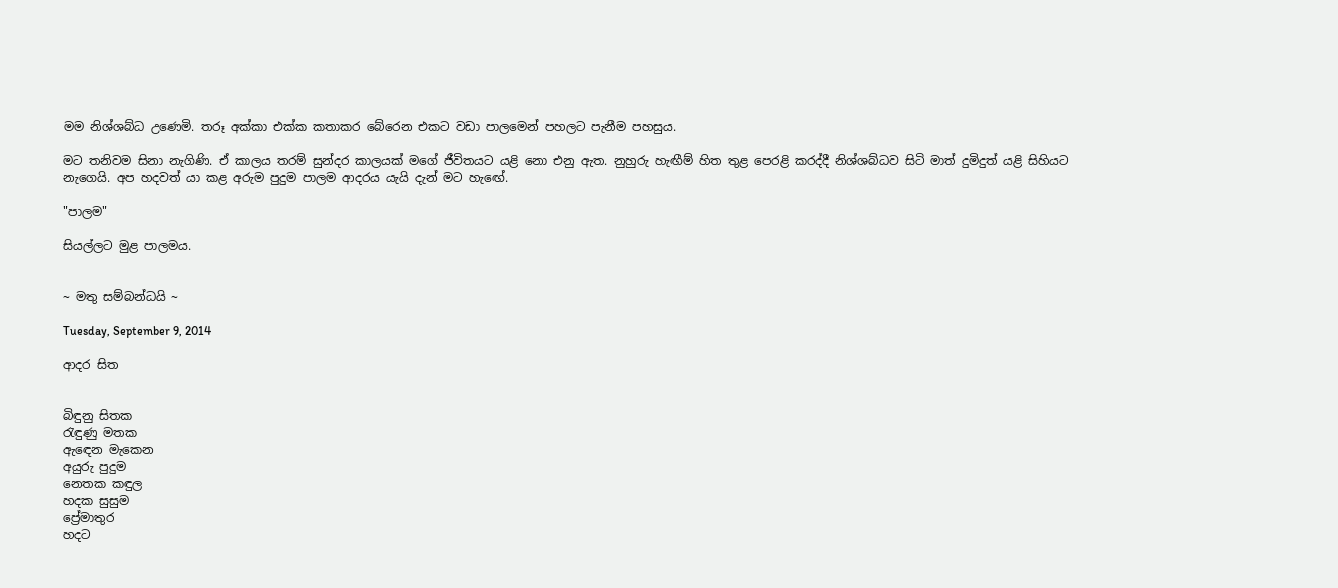මම නිශ්ශබ්ධ උණෙමි. තරූ අක්කා එක්ක කතාකර බේරෙන එකට වඩා පාලමෙන් පහලට පැනීම පහසුය.

මට තනිවම සිනා නැගිණි. ඒ කාලය තරම් සුන්දර කාලයක් මගේ ජීවිතයට යළි නො එනු ඇත. නුහුරු හැඟීම් හිත තුළ පෙරළි කරද්දී නිශ්ශබ්ධව සිටි මාත් දුමිදුත් යළි සිහියට නැගෙයි. අප හදවත් යා කළ අරුම පුදුම පාලම ආදරය යැයි දැන් මට හැඟේ.

"පාලම"

සියල්ලට මුළ පාලමය.


~ මතු සම්බන්ධයි ~

Tuesday, September 9, 2014

ආදර සිත


බිඳුනු සිතක
රැඳුණු මතක
ඇඳෙන මැකෙන
අයුරු පුදුම
නෙතක කඳුල
හදක සුසුම
ප්‍රේමාතුර
හදට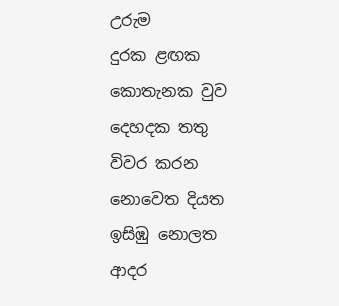උරුම
දුරක ළඟක
කොතැනක වුව
දෙහදක තතු
විවර කරන
නොවෙත දියත
ඉසිඹු නොලත
ආදර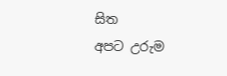සිත
අපට උරුම